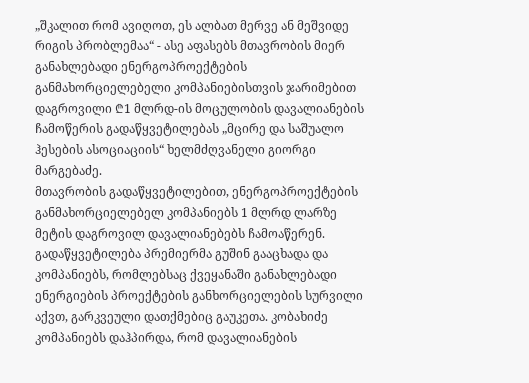„შკალით რომ ავიღოთ, ეს ალბათ მერვე ან მეშვიდე რიგის პრობლემაა“ - ასე აფასებს მთავრობის მიერ განახლებადი ენერგოპროექტების განმახორციელებელი კომპანიებისთვის ჯარიმებით დაგროვილი ₾1 მლრდ-ის მოცულობის დავალიანების ჩამოწერის გადაწყვეტილებას „მცირე და საშუალო ჰესების ასოციაციის“ ხელმძღვანელი გიორგი მარგებაძე.
მთავრობის გადაწყვეტილებით, ენერგოპროექტების განმახორციელებელ კომპანიებს 1 მლრდ ლარზე მეტის დაგროვილ დავალიანებებს ჩამოაწერენ. გადაწყვეტილება პრემიერმა გუშინ გააცხადა და კომპანიებს, რომლებსაც ქვეყანაში განახლებადი ენერგიების პროექტების განხორციელების სურვილი აქვთ, გარკვეული დათქმებიც გაუკეთა. კობახიძე კომპანიებს დაჰპირდა, რომ დავალიანების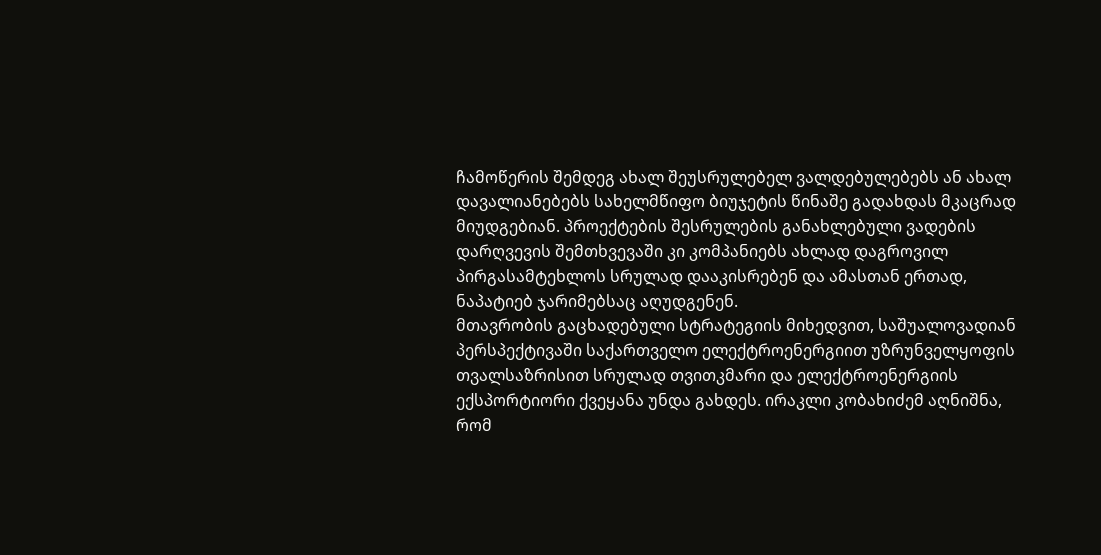ჩამოწერის შემდეგ ახალ შეუსრულებელ ვალდებულებებს ან ახალ დავალიანებებს სახელმწიფო ბიუჯეტის წინაშე გადახდას მკაცრად მიუდგებიან. პროექტების შესრულების განახლებული ვადების დარღვევის შემთხვევაში კი კომპანიებს ახლად დაგროვილ პირგასამტეხლოს სრულად დააკისრებენ და ამასთან ერთად, ნაპატიებ ჯარიმებსაც აღუდგენენ.
მთავრობის გაცხადებული სტრატეგიის მიხედვით, საშუალოვადიან პერსპექტივაში საქართველო ელექტროენერგიით უზრუნველყოფის თვალსაზრისით სრულად თვითკმარი და ელექტროენერგიის ექსპორტიორი ქვეყანა უნდა გახდეს. ირაკლი კობახიძემ აღნიშნა, რომ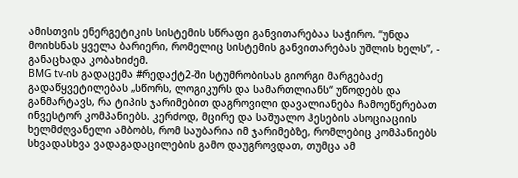ამისთვის ენერგეტიკის სისტემის სწრაფი განვითარებაა საჭირო. “უნდა მოიხსნას ყველა ბარიერი, რომელიც სისტემის განვითარებას უშლის ხელს”, - განაცხადა კობახიძემ.
BMG tv-ის გადაცემა #რედაქტ2-ში სტუმრობისას გიორგი მარგებაძე გადაწყვეტილებას „სწორს, ლოგიკურს და სამართლიანს“ უწოდებს და განმარტავს, რა ტიპის ჯარიმებით დაგროვილი დავალიანება ჩამოეწერებათ ინვესტორ კომპანიებს. კერძოდ, მცირე და საშუალო ჰესების ასოციაციის ხელმძღვანელი ამბობს, რომ საუბარია იმ ჯარიმებზე, რომლებიც კომპანიებს სხვადასხვა ვადაგადაცილების გამო დაუგროვდათ, თუმცა ამ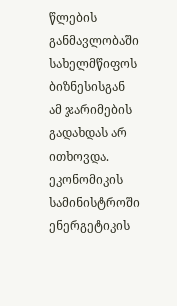წლების განმავლობაში სახელმწიფოს ბიზნესისგან ამ ჯარიმების გადახდას არ ითხოვდა. ეკონომიკის სამინისტროში ენერგეტიკის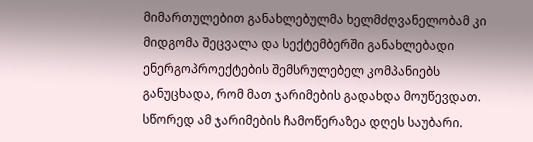მიმართულებით განახლებულმა ხელმძღვანელობამ კი მიდგომა შეცვალა და სექტემბერში განახლებადი ენერგოპროექტების შემსრულებელ კომპანიებს განუცხადა, რომ მათ ჯარიმების გადახდა მოუწევდათ. სწორედ ამ ჯარიმების ჩამოწერაზეა დღეს საუბარი.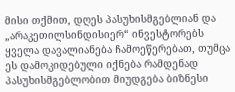მისი თქმით, დღეს პასუხისმგებლიან და „არაკეთილსინდისიერ“ ინვესტორებს ყველა დავალიანება ჩამოეწერებათ, თუმცა ეს დამოკიდებული იქნება რამდენად პასუხისმგებლობით მიუდგება ბიზნესი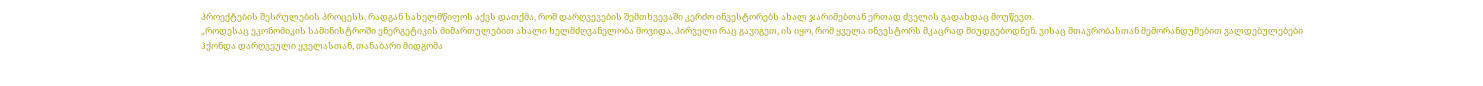პროექტების შესრულების პროცესს, რადგან სახელმწიფოს აქვს დათქმა, რომ დარღვევების შემთხვევაში კერძო ინვესტორებს ახალ ჯარიმებთან ერთად ძველის გადახდაც მოუწევთ.
„როდესაც ეკონომიკის სამინისტროში ენერგეტიკის მიმართულებით ახალი ხელმძღვანელობა მოვიდა, პირველი რაც გავიგეთ, ის იყო, რომ ყველა ინვესტორს მკაცრად მიუდგებოდნენ. ვისაც მთავრობასთან მემორანდუმებით ვალდებულებები ჰქონდა დარღვეული ყველასთან, თანაბარი მიდგომა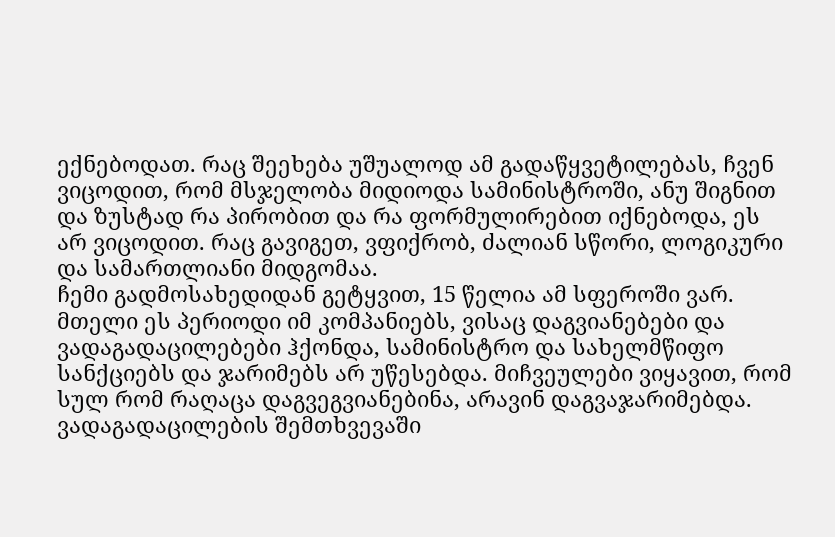ექნებოდათ. რაც შეეხება უშუალოდ ამ გადაწყვეტილებას, ჩვენ ვიცოდით, რომ მსჯელობა მიდიოდა სამინისტროში, ანუ შიგნით და ზუსტად რა პირობით და რა ფორმულირებით იქნებოდა, ეს არ ვიცოდით. რაც გავიგეთ, ვფიქრობ, ძალიან სწორი, ლოგიკური და სამართლიანი მიდგომაა.
ჩემი გადმოსახედიდან გეტყვით, 15 წელია ამ სფეროში ვარ. მთელი ეს პერიოდი იმ კომპანიებს, ვისაც დაგვიანებები და ვადაგადაცილებები ჰქონდა, სამინისტრო და სახელმწიფო სანქციებს და ჯარიმებს არ უწესებდა. მიჩვეულები ვიყავით, რომ სულ რომ რაღაცა დაგვეგვიანებინა, არავინ დაგვაჯარიმებდა. ვადაგადაცილების შემთხვევაში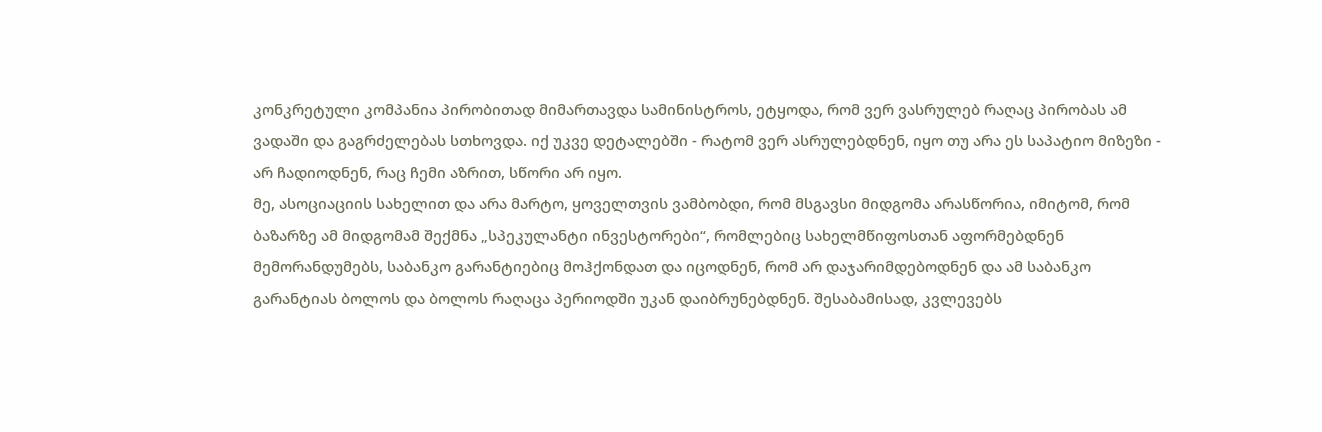კონკრეტული კომპანია პირობითად მიმართავდა სამინისტროს, ეტყოდა, რომ ვერ ვასრულებ რაღაც პირობას ამ ვადაში და გაგრძელებას სთხოვდა. იქ უკვე დეტალებში - რატომ ვერ ასრულებდნენ, იყო თუ არა ეს საპატიო მიზეზი - არ ჩადიოდნენ, რაც ჩემი აზრით, სწორი არ იყო.
მე, ასოციაციის სახელით და არა მარტო, ყოველთვის ვამბობდი, რომ მსგავსი მიდგომა არასწორია, იმიტომ, რომ ბაზარზე ამ მიდგომამ შექმნა „სპეკულანტი ინვესტორები“, რომლებიც სახელმწიფოსთან აფორმებდნენ მემორანდუმებს, საბანკო გარანტიებიც მოჰქონდათ და იცოდნენ, რომ არ დაჯარიმდებოდნენ და ამ საბანკო გარანტიას ბოლოს და ბოლოს რაღაცა პერიოდში უკან დაიბრუნებდნენ. შესაბამისად, კვლევებს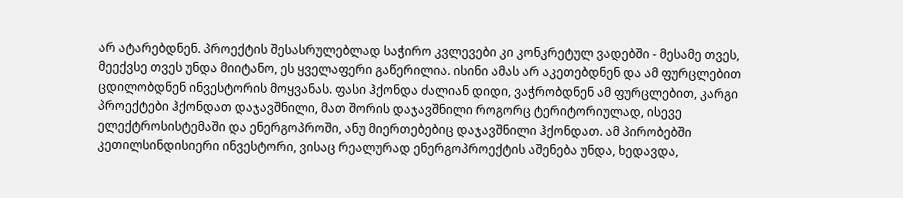არ ატარებდნენ. პროექტის შესასრულებლად საჭირო კვლევები კი კონკრეტულ ვადებში - მესამე თვეს, მეექვსე თვეს უნდა მიიტანო, ეს ყველაფერი გაწერილია. ისინი ამას არ აკეთებდნენ და ამ ფურცლებით ცდილობდნენ ინვესტორის მოყვანას. ფასი ჰქონდა ძალიან დიდი, ვაჭრობდნენ ამ ფურცლებით, კარგი პროექტები ჰქონდათ დაჯავშნილი, მათ შორის დაჯავშნილი როგორც ტერიტორიულად, ისევე ელექტროსისტემაში და ენერგოპროში, ანუ მიერთებებიც დაჯავშნილი ჰქონდათ. ამ პირობებში კეთილსინდისიერი ინვესტორი, ვისაც რეალურად ენერგოპროექტის აშენება უნდა, ხედავდა,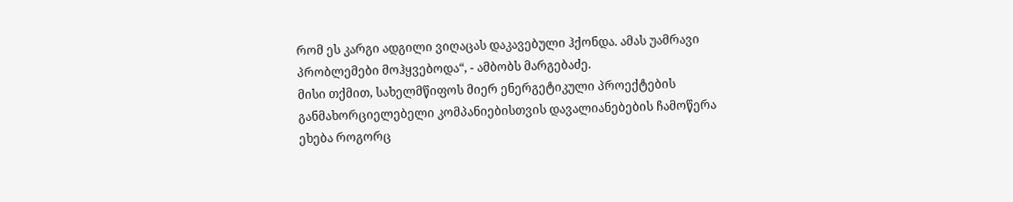რომ ეს კარგი ადგილი ვიღაცას დაკავებული ჰქონდა. ამას უამრავი პრობლემები მოჰყვებოდა“, - ამბობს მარგებაძე.
მისი თქმით, სახელმწიფოს მიერ ენერგეტიკული პროექტების განმახორციელებელი კომპანიებისთვის დავალიანებების ჩამოწერა ეხება როგორც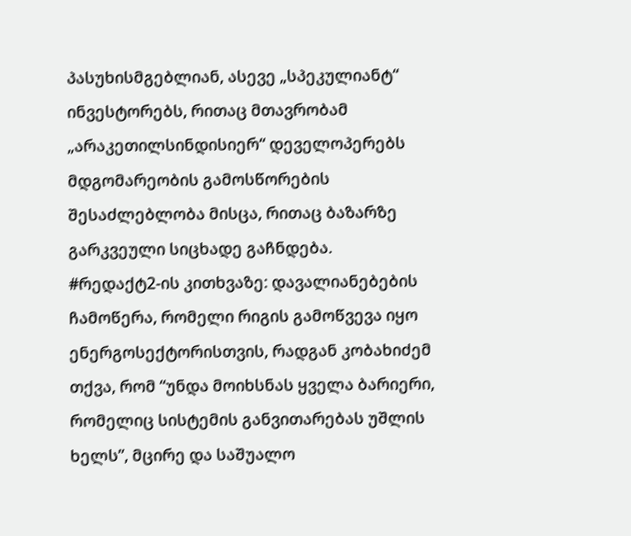პასუხისმგებლიან, ასევე „სპეკულიანტ“ ინვესტორებს, რითაც მთავრობამ „არაკეთილსინდისიერ“ დეველოპერებს მდგომარეობის გამოსწორების შესაძლებლობა მისცა, რითაც ბაზარზე გარკვეული სიცხადე გაჩნდება.
#რედაქტ2-ის კითხვაზე: დავალიანებების ჩამოწერა, რომელი რიგის გამოწვევა იყო ენერგოსექტორისთვის, რადგან კობახიძემ თქვა, რომ “უნდა მოიხსნას ყველა ბარიერი, რომელიც სისტემის განვითარებას უშლის ხელს”, მცირე და საშუალო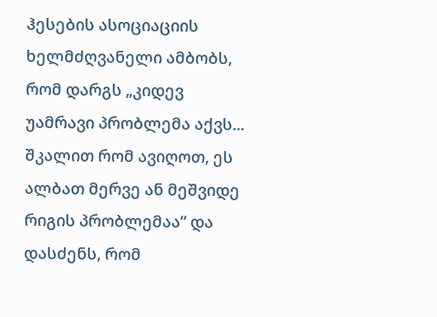ჰესების ასოციაციის ხელმძღვანელი ამბობს, რომ დარგს „კიდევ უამრავი პრობლემა აქვს... შკალით რომ ავიღოთ, ეს ალბათ მერვე ან მეშვიდე რიგის პრობლემაა“ და დასძენს, რომ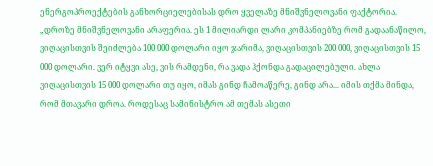ენერგოპროექტების განხორციელებისას დრო ყველაზე მნიშვნელოვანი ფაქტორია.
„დროზე მნიშვნელოვანი არაფერია. ეს 1 მილიარდი ლარი კომპანიებზე რომ გადაანაწილო, ვიღაცისთვის შეიძლება 100 000 დოლარი იყო ჯარიმა, ვიღაცისთვის 200 000, ვიღაცისთვის 15 000 დოლარი. ვერ იტყვი ასე, ვის რამდენი, რა ვადა ჰქონდა გადაცილებული. ახლა ვიღაცისთვის 15 000 დოლარი თუ იყო, იმას გინდ ჩამოაწერე, გინდ არა... იმის თქმა მინდა, რომ მთავარი დროა. როდესაც სამინისტრო ამ თემას ასეთი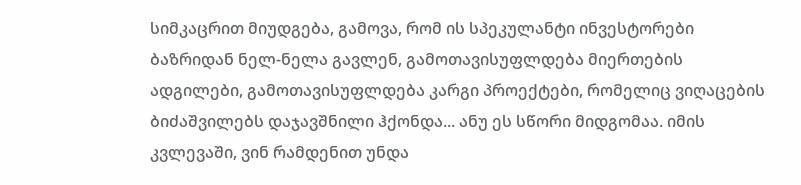სიმკაცრით მიუდგება, გამოვა, რომ ის სპეკულანტი ინვესტორები ბაზრიდან ნელ-ნელა გავლენ, გამოთავისუფლდება მიერთების ადგილები, გამოთავისუფლდება კარგი პროექტები, რომელიც ვიღაცების ბიძაშვილებს დაჯავშნილი ჰქონდა... ანუ ეს სწორი მიდგომაა. იმის კვლევაში, ვინ რამდენით უნდა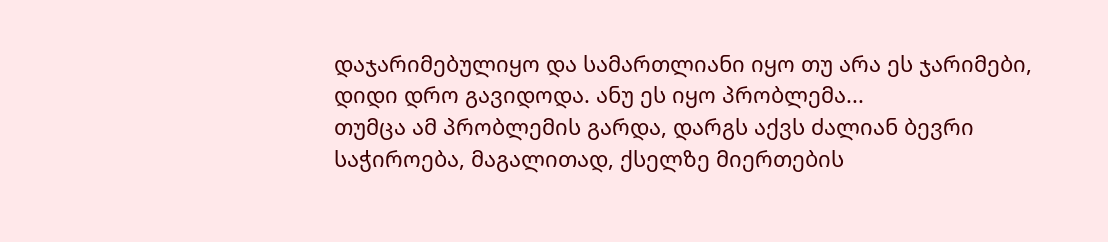დაჯარიმებულიყო და სამართლიანი იყო თუ არა ეს ჯარიმები, დიდი დრო გავიდოდა. ანუ ეს იყო პრობლემა...
თუმცა ამ პრობლემის გარდა, დარგს აქვს ძალიან ბევრი საჭიროება, მაგალითად, ქსელზე მიერთების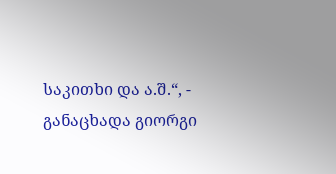საკითხი და ა.შ.“, - განაცხადა გიორგი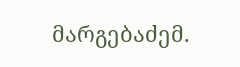მარგებაძემ.